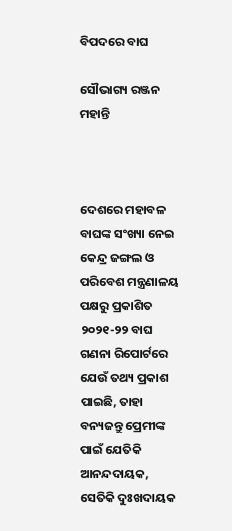ବିପଦରେ ବାଘ

ସୌଭାଗ୍ୟ ରଞ୍ଜନ ମହାନ୍ତି



ଦେଶରେ ମହାବଳ ବାଘଙ୍କ ସଂଖ୍ୟା ନେଇ କେନ୍ଦ୍ର ଜଙ୍ଗଲ ଓ ପରିବେଶ ମନ୍ତ୍ରଣାଳୟ ପକ୍ଷରୁ ପ୍ରକାଶିତ ୨୦୨୧-୨୨ ବାଘ ଗଣନା ରିପୋର୍ଟରେ ଯେଉଁ ତଥ୍ୟ ପ୍ରକାଶ ପାଇଛି, ତାହା ବନ୍ୟଜନ୍ତୁ ପ୍ରେମୀଙ୍କ ପାଇଁ ଯେତିକି ଆନନ୍ଦଦାୟକ, ସେତିକି ଦୁଃଖଦାୟକ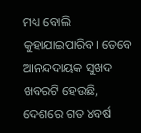ମଧ୍ୟ ବୋଲି କୁହାଯାଇପାରିବ। ତେବେ ଆନନ୍ଦଦାୟକ ସୁଖଦ ଖବରଟି ହେଉଛି, ଦେଶରେ ଗତ ୪ବର୍ଷ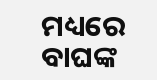ମଧ୍ୟରେ ବାଘଙ୍କ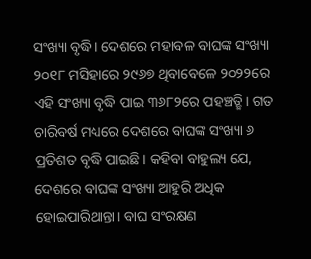ସଂଖ୍ୟା ବୃଦ୍ଧି। ଦେଶରେ ମହାବଳ ବାଘଙ୍କ ସଂଖ୍ୟା ୨୦୧୮ ମସିହାରେ ୨୯୬୭ ଥିବାବେଳେ ୨୦୨୨ରେ ଏହି ସଂଖ୍ୟା ବୃଦ୍ଧି ପାଇ ୩୬୮୨ରେ ପହଞ୍ଚତ୍ଛି। ଗତ ଚାରିବର୍ଷ ମଧ୍ୟରେ ଦେଶରେ ବାଘଙ୍କ ସଂଖ୍ୟା ୬ ପ୍ରତିଶତ ବୃଦ୍ଧି ପାଇଛି। କହିବା ବାହୁଲ୍ୟ ଯେ, ଦେଶରେ ବାଘଙ୍କ ସଂଖ୍ୟା ଆହୁରି ଅଧିକ ହୋଇପାରିଥାନ୍ତା। ବାଘ ସଂରକ୍ଷଣ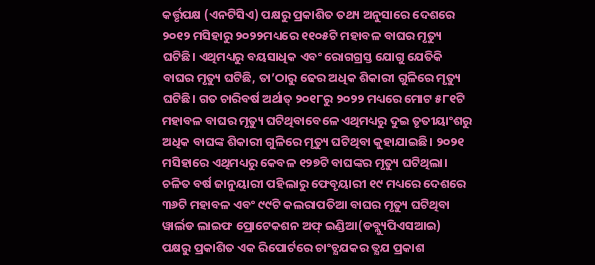କର୍ତ୍ତୃପକ୍ଷ (ଏନଟିସିଏ) ପକ୍ଷରୁ ପ୍ରକାଶିତ ତଥ୍ୟ ଅନୁସାରେ ଦେଶରେ ୨୦୧୨ ମସିହାରୁ ୨୦୨୨ମଧ୍ୟରେ ୧୧୦୫ଟି ମହାବଳ ବାଘର ମୃତ୍ୟୁ ଘଟିଛି। ଏଥିମଧ୍ୟରୁ ବୟସାଧିକ ଏବଂ ରୋଗଗ୍ରସ୍ତ ଯୋଗୁ ଯେତିକି ବାଘର ମୃତ୍ୟୁ ଘଟିଛି, ତା’ଠାରୁ ଢେର ଅଧିକ ଶିକାରୀ ଗୁଳିରେ ମୃତ୍ୟୁ ଘଟିଛି। ଗତ ଚାରିବର୍ଷ ଅର୍ଥାତ୍‌ ୨୦୧୮ରୁ ୨୦୨୨ ମଧ୍ୟରେ ମୋଟ ୫୮୧ଟି ମହାବଳ ବାଘର ମୃତ୍ୟୁ ଘଟିଥିବାବେଳେ ଏଥିମଧ୍ୟରୁ ଦୁଇ ତୃତୀୟାଂଶରୁ ଅଧିକ ବାଘଙ୍କ ଶିକାରୀ ଗୁଳିରେ ମୃତ୍ୟୁ ଘଟିଥିବା କୁହାଯାଇଛି। ୨୦୨୧ ମସିହାରେ ଏଥିମଧ୍ୟରୁ କେବଳ ୧୨୭ଟି ବାଘଙ୍କର ମୃତ୍ୟୁ ଘଟିଥିଲା। ଚଳିତ ବର୍ଷ ଜାନୁୟାରୀ ପହିଲାରୁ ଫେବୃୟାରୀ ୧୯ ମଧ୍ୟରେ ଦେଶରେ ୩୬ଟି ମହାବଳ ଏବଂ ୯୯ଟି କଲରାପତିଆ ବାଘର ମୃତ୍ୟୁ ଘଟିଥିବା ୱାର୍ଲଡ ଲାଇଫ ପ୍ରୋଟେକଶନ ଅଫ୍‌ ଇଣ୍ଡିଆ(ଡବ୍ଲ୍ୟୁପିଏସଆଇ) ପକ୍ଷରୁ ପ୍ରକାଶିତ ଏକ ରିପୋର୍ଟରେ ଚାଂଚ୍ଯଯକର ତ୍ଯଯ ପ୍ରକାଶ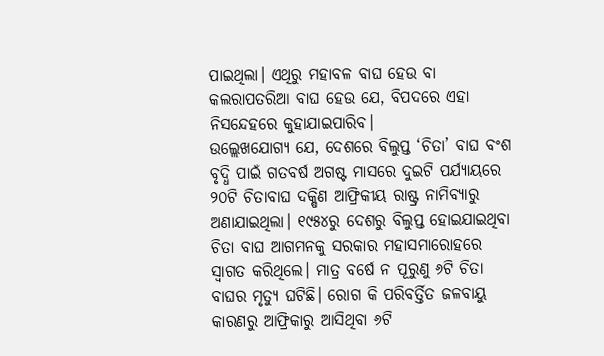ପାଇଥିଲା। ଏଥିରୁ ମହାବଳ ବାଘ ହେଉ ବା କଲରାପତରିଆ ବାଘ ହେଉ ଯେ, ବିପଦରେ ଏହା ନିସନ୍ଦେହରେ କୁହାଯାଇପାରିବ।
ଉଲ୍ଲେଖଯୋଗ୍ୟ ଯେ, ଦେଶରେ ବିଲୁପ୍ତ ‘ଚିତା’ ବାଘ ବଂଶ ବୃଦ୍ଧି ପାଇଁ ଗତବର୍ଷ ଅଗଷ୍ଟ ମାସରେ ଦୁଇଟି ପର୍ଯ୍ୟାୟରେ ୨୦ଟି ଚିତାବାଘ ଦକ୍ଷିଣ ଆଫ୍ରିକୀୟ ରାଷ୍ଟ୍ର ନାମିବ୍ୟାରୁ ଅଣାଯାଇଥିଲା। ୧୯୫୪ରୁ ଦେଶରୁ ବିଲୁପ୍ତ ହୋଇଯାଇଥିବା ଚିତା ବାଘ ଆଗମନକୁ ସରକାର ମହାସମାରୋହରେ ସ୍ବାଗତ କରିଥିଲେ। ମାତ୍ର ବର୍ଷେ ନ ପୂରୁଣୁ ୬ଟି ଚିତା ବାଘର ମୃତ୍ୟୁ ଘଟିଛି। ରୋଗ କି ପରିବର୍ତ୍ତିତ ଜଳବାୟୁ କାରଣରୁ ଆଫ୍ରିକାରୁ ଆସିଥିବା ୬ଟି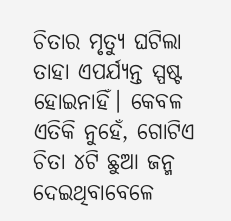ଚିତାର ମୃତ୍ୟୁ ଘଟିଲା ତାହା ଏପର୍ଯ୍ୟନ୍ତ ସ୍ପଷ୍ଟ ହୋଇନାହିଁ। କେବଳ ଏତିକି ନୁହେଁ, ଗୋଟିଏ ଚିତା ୪ଟି ଛୁଆ ଜନ୍ମ ଦେଇଥିବାବେଳେ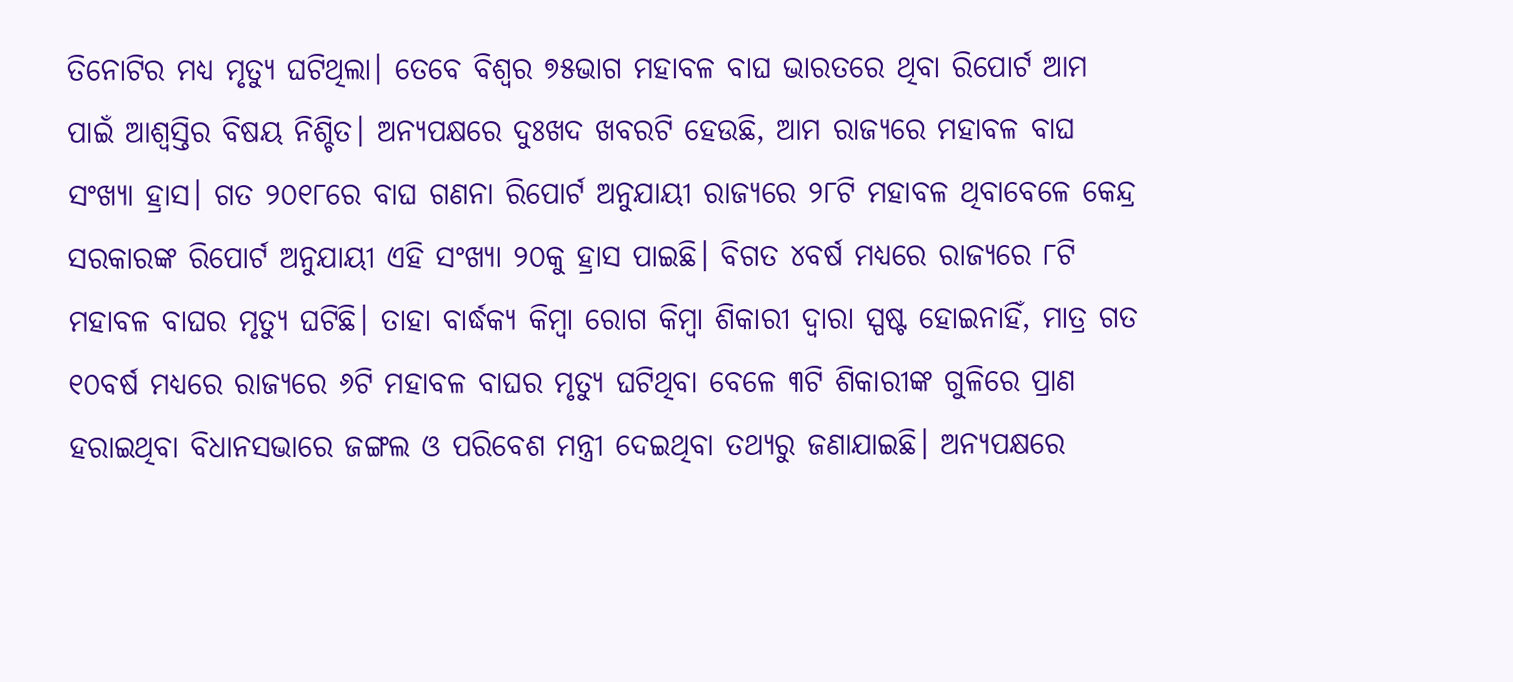ତିନୋଟିର ମଧ୍ୟ ମୃତ୍ୟୁ ଘଟିଥିଲା। ତେବେ ବିଶ୍ୱର ୭୫ଭାଗ ମହାବଳ ବାଘ ଭାରତରେ ଥିବା ରିପୋର୍ଟ ଆମ ପାଇଁ ଆଶ୍ୱସ୍ତିର ବିଷୟ ନିଶ୍ଚିତ। ଅନ୍ୟପକ୍ଷରେ ଦୁଃଖଦ ଖବରଟି ହେଉଛି, ଆମ ରାଜ୍ୟରେ ମହାବଳ ବାଘ ସଂଖ୍ୟା ହ୍ରାସ। ଗତ ୨୦୧୮ରେ ବାଘ ଗଣନା ରିପୋର୍ଟ ଅନୁଯାୟୀ ରାଜ୍ୟରେ ୨୮ଟି ମହାବଳ ଥିବାବେଳେ କେନ୍ଦ୍ର ସରକାରଙ୍କ ରିପୋର୍ଟ ଅନୁଯାୟୀ ଏହି ସଂଖ୍ୟା ୨୦କୁ ହ୍ରାସ ପାଇଛି। ବିଗତ ୪ବର୍ଷ ମଧ୍ୟରେ ରାଜ୍ୟରେ ୮ଟି ମହାବଳ ବାଘର ମୃତ୍ୟୁ ଘଟିଛି। ତାହା ବାର୍ଦ୍ଧକ୍ୟ କିମ୍ବା ରୋଗ କିମ୍ବା ଶିକାରୀ ଦ୍ୱାରା ସ୍ପଷ୍ଟ ହୋଇନାହିଁ, ମାତ୍ର ଗତ ୧୦ବର୍ଷ ମଧ୍ୟରେ ରାଜ୍ୟରେ ୬ଟି ମହାବଳ ବାଘର ମୃତ୍ୟୁ ଘଟିଥିବା ବେଳେ ୩ଟି ଶିକାରୀଙ୍କ ଗୁଳିରେ ପ୍ରାଣ ହରାଇଥିବା ବିଧାନସଭାରେ ଜଙ୍ଗଲ ଓ ପରିବେଶ ମନ୍ତ୍ରୀ ଦେଇଥିବା ତଥ୍ୟରୁ ଜଣାଯାଇଛି। ଅନ୍ୟପକ୍ଷରେ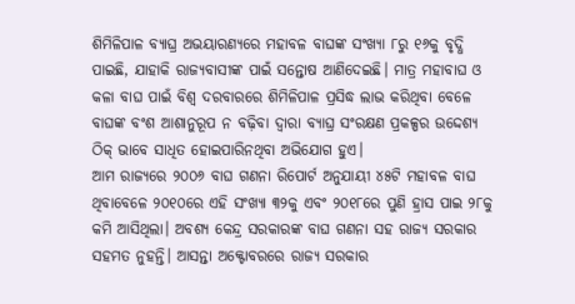ଶିମିଳିପାଳ ବ୍ୟାଘ୍ର ଅଭୟାରଣ୍ୟରେ ମହାବଳ ବାଘଙ୍କ ସଂଖ୍ୟା ୮ରୁ ୧୬କୁ ବୃଦ୍ଧି ପାଇଛି, ଯାହାକି ରାଜ୍ୟବାସୀଙ୍କ ପାଇଁ ସନ୍ତୋଷ ଆଣିଦେଇଛି। ମାତ୍ର ମହାବାଘ ଓ କଳା ବାଘ ପାଇଁ ବିଶ୍ୱ ଦରବାରରେ ଶିମିଳିପାଳ ପ୍ରସିଦ୍ଧ ଲାଭ କରିଥିବା ବେଳେ ବାଘଙ୍କ ବଂଶ ଆଶାନୁରୂପ ନ ବଢ଼ିବା ଦ୍ୱାରା ବ୍ୟାଘ୍ର ସଂରକ୍ଷଣ ପ୍ରକଳ୍ପର ଉଦ୍ଦେଶ୍ୟ ଠିକ୍‌ ଭାବେ ସାଧିତ ହୋଇପାରିନଥିବା ଅଭିଯୋଗ ହୁଏ।
ଆମ ରାଜ୍ୟରେ ୨୦୦୬ ବାଘ ଗଣନା ରିପୋର୍ଟ ଅନୁଯାୟୀ ୪୫ଟି ମହାବଳ ବାଘ ଥିବାବେଳେ ୨୦୧୦ରେ ଏହି ସଂଖ୍ୟା ୩୨କୁ ଏବଂ ୨୦୧୮ରେ ପୁଣି ହ୍ରାସ ପାଇ ୨୮କୁ କମି ଆସିଥିଲା। ଅବଶ୍ୟ କେନ୍ଦ୍ର ସରକାରଙ୍କ ବାଘ ଗଣନା ସହ ରାଜ୍ୟ ସରକାର ସହମତ ନୁହନ୍ତି। ଆସନ୍ତା ଅକ୍ଟୋବରରେ ରାଜ୍ୟ ସରକାର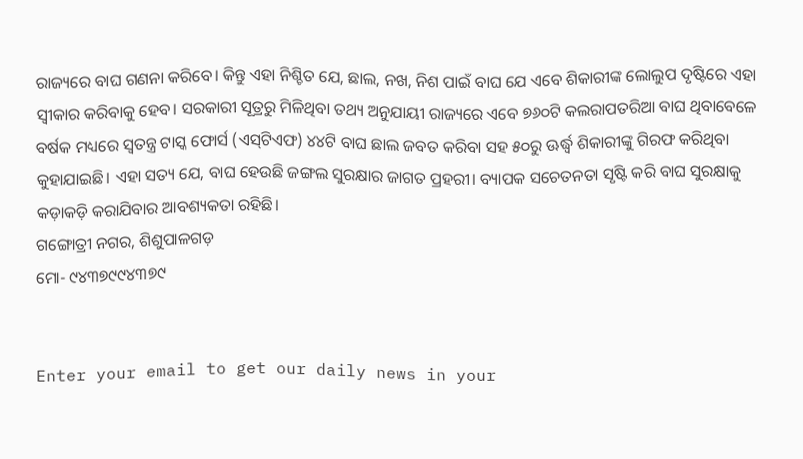ରାଜ୍ୟରେ ବାଘ ଗଣନା କରିବେ। କିନ୍ତୁ ଏହା ନିଶ୍ଚିତ ଯେ, ଛାଲ, ନଖ, ନିଶ ପାଇଁ ବାଘ ଯେ ଏବେ ଶିକାରୀଙ୍କ ଲୋଲୁପ ଦୃଷ୍ଟିରେ ଏହା ସ୍ବୀକାର କରିବାକୁ ହେବ। ସରକାରୀ ସୂତ୍ରରୁ ମିଳିଥିବା ତଥ୍ୟ ଅନୁଯାୟୀ ରାଜ୍ୟରେ ଏବେ ୭୬୦ଟି କଲରାପତରିଆ ବାଘ ଥିବାବେଳେ ବର୍ଷକ ମଧ୍ୟରେ ସ୍ବତନ୍ତ୍ର ଟାସ୍କ ଫୋର୍ସ (ଏସ୍‌ଟିଏଫ) ୪୪ଟି ବାଘ ଛାଲ ଜବତ କରିବା ସହ ୫୦ରୁ ଊର୍ଦ୍ଧ୍ୱ ଶିକାରୀଙ୍କୁ ଗିରଫ କରିଥିବା କୁହାଯାଇଛି। ଏହା ସତ୍ୟ ଯେ, ବାଘ ହେଉଛି ଜଙ୍ଗଲ ସୁରକ୍ଷାର ଜାଗତ ପ୍ରହରୀ। ବ୍ୟାପକ ସଚେତନତା ସୃଷ୍ଟି କରି ବାଘ ସୁରକ୍ଷାକୁ କଡ଼ାକଡ଼ି କରାଯିବାର ଆବଶ୍ୟକତା ରହିଛି।
ଗଙ୍ଗୋତ୍ରୀ ନଗର, ଶିଶୁପାଳଗଡ଼
ମୋ- ୯୪୩୭୯୯୪୩୭୯


Enter your email to get our daily news in your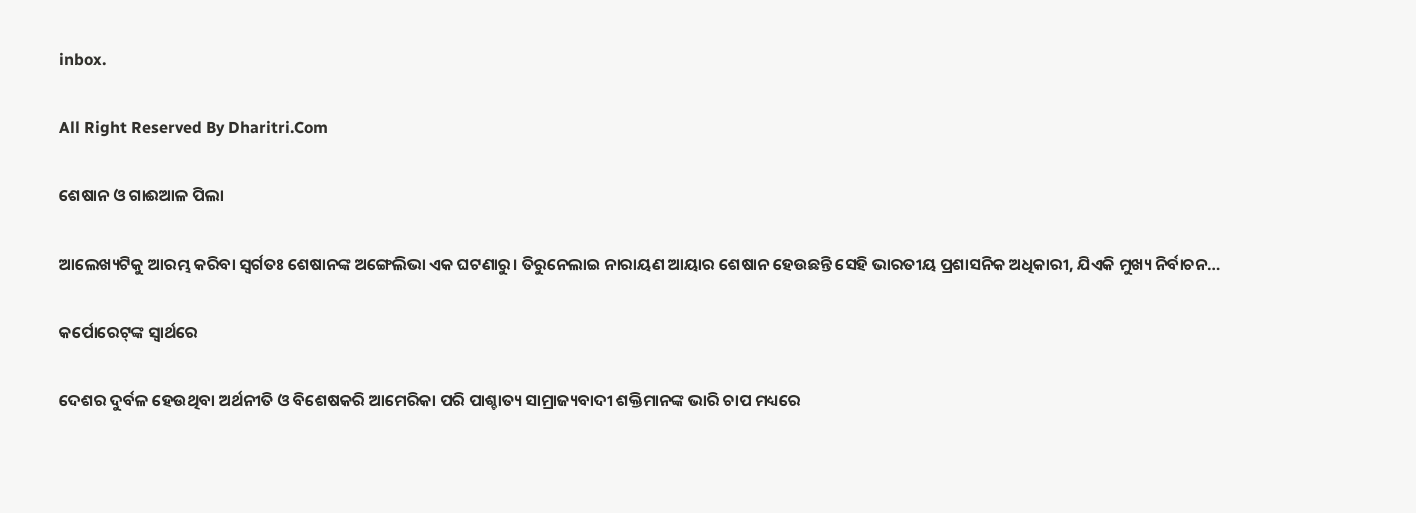inbox.

All Right Reserved By Dharitri.Com

ଶେଷାନ ଓ ଗାଈଆଳ ପିଲା

ଆଲେଖ୍ୟଟିକୁ ଆରମ୍ଭ କରିବା ସ୍ବର୍ଗତଃ ଶେଷାନଙ୍କ ଅଙ୍ଗେଲିଭା ଏକ ଘଟଣାରୁ। ତିରୁନେଲାଇ ନାରାୟଣ ଆୟାର ଶେଷାନ ହେଉଛନ୍ତି ସେହି ଭାରତୀୟ ପ୍ରଶାସନିକ ଅଧିକାରୀ, ଯିଏକି ମୁଖ୍ୟ ନିର୍ବାଚନ…

କର୍ପୋରେଟ୍‌ଙ୍କ ସ୍ବାର୍ଥରେ

ଦେଶର ଦୁର୍ବଳ ହେଉଥିବା ଅର୍ଥନୀତି ଓ ବିଶେଷକରି ଆମେରିକା ପରି ପାଶ୍ଚାତ୍ୟ ସାମ୍ରାଜ୍ୟବାଦୀ ଶକ୍ତିମାନଙ୍କ ଭାରି ଚାପ ମଧ୍ୟରେ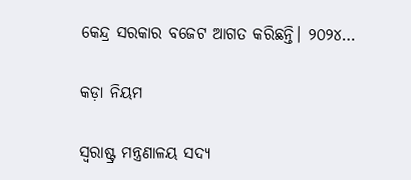କେନ୍ଦ୍ର ସରକାର ବଜେଟ ଆଗତ କରିଛନ୍ତି। ୨୦୨୪…

କଡ଼ା ନିୟମ

ସ୍ବରାଷ୍ଟ୍ର ମନ୍ତ୍ରଣାଳୟ ସଦ୍ୟ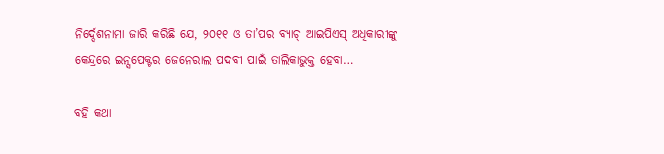ନିର୍ଦ୍ଦେଶନାମା ଜାରି କରିଛି ଯେ, ୨୦୧୧ ଓ ତା’ପର ବ୍ୟାଚ୍‌ ଆଇପିଏସ୍‌ ଅଧିକାରୀଙ୍କୁ କେନ୍ଦ୍ରରେ ଇନ୍ସପେକ୍ଟର ଜେନେରାଲ ପଦବୀ ପାଇଁ ତାଲିକାଭୁକ୍ତ ହେବା…

ବହି କଥା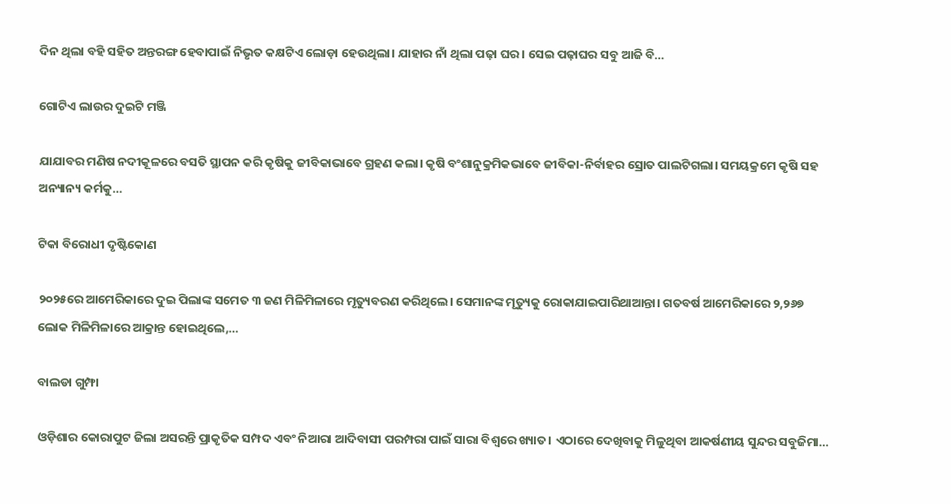ଦିନ ଥିଲା ବହି ସହିତ ଅନ୍ତରଙ୍ଗ ହେବାପାଇଁ ନିଭୃତ କକ୍ଷଟିଏ ଲୋଡ଼ା ହେଉଥିଲା। ଯାହାର ନାଁ ଥିଲା ପଢ଼ା ଘର। ସେଇ ପଢ଼ାଘର ସବୁ ଆଜି ବି…

ଗୋଟିଏ ଲାଉର ଦୁଇଟି ମଞ୍ଜି

ଯାଯାବର ମଣିଷ ନଦୀକୂଳରେ ବସତି ସ୍ଥାପନ କରି କୃଷିକୁ ଜୀବିକାଭାବେ ଗ୍ରହଣ କଲା। କୃଷି ବଂଶାନୁକ୍ରମିକଭାବେ ଜୀବିକା-ନିର୍ବାହର ସ୍ରୋତ ପାଲଟିଗଲା। ସମୟକ୍ରମେ କୃଷି ସହ ଅନ୍ୟାନ୍ୟ କର୍ମକୁ…

ଟିକା ବିରୋଧୀ ଦୃଷ୍ଟିକୋଣ

୨୦୨୫ରେ ଆମେରିକାରେ ଦୁଇ ପିଲାଙ୍କ ସମେତ ୩ ଜଣ ମିଳିମିଳାରେ ମୃତ୍ୟୁବରଣ କରିଥିଲେ। ସେମାନଙ୍କ ମୃତ୍ୟୁକୁ ରୋକାଯାଇପାରିଥାଆନ୍ତା। ଗତବର୍ଷ ଆମେରିକାରେ ୨,୨୬୭ ଲୋକ ମିଳିମିଳାରେ ଆକ୍ରାନ୍ତ ହୋଇଥିଲେ,…

ବାଲଡା ଗୁମ୍ଫା

ଓଡ଼ିଶାର କୋରାପୁଟ ଜିଲା ଅସରନ୍ତି ପ୍ରାକୃତିକ ସମ୍ପଦ ଏବଂ ନିଆରା ଆଦିବାସୀ ପରମ୍ପରା ପାଇଁ ସାରା ବିଶ୍ବରେ ଖ୍ୟାତ। ଏଠାରେ ଦେଖିବାକୁ ମିଳୁଥିବା ଆକର୍ଷଣୀୟ ସୁନ୍ଦର ସବୁଜିମା…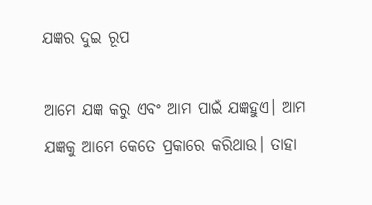ଯଜ୍ଞର ଦୁଇ ରୂପ

ଆମେ ଯଜ୍ଞ କରୁ ଏବଂ ଆମ ପାଇଁ ଯଜ୍ଞହୁଏ। ଆମ ଯଜ୍ଞକୁ ଆମେ କେତେ ପ୍ରକାରେ କରିଥାଉ। ତାହା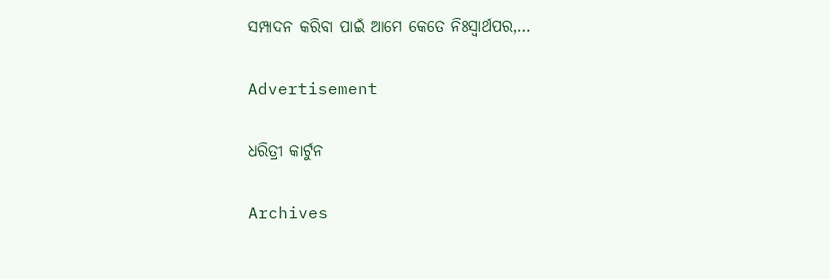ସମ୍ପାଦନ କରିବା ପାଇଁ ଆମେ କେତେ ନିଃସ୍ବାର୍ଥପର,…

Advertisement

ଧରିତ୍ରୀ କାର୍ଟୁନ

Archives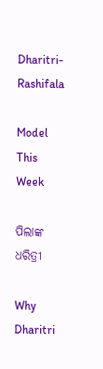Dharitri-Rashifala

Model This Week

ପିଲାଙ୍କ ଧରିତ୍ରୀ

Why Dharitri